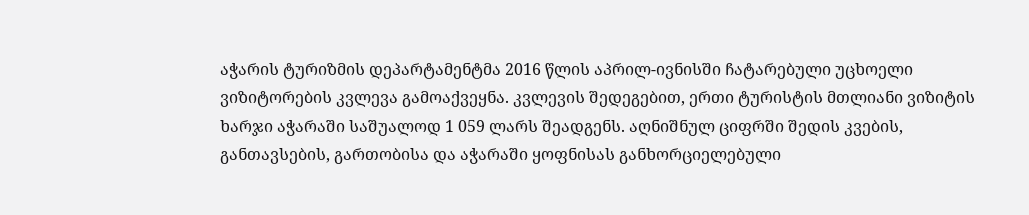აჭარის ტურიზმის დეპარტამენტმა 2016 წლის აპრილ-ივნისში ჩატარებული უცხოელი ვიზიტორების კვლევა გამოაქვეყნა. კვლევის შედეგებით, ერთი ტურისტის მთლიანი ვიზიტის ხარჯი აჭარაში საშუალოდ 1 059 ლარს შეადგენს. აღნიშნულ ციფრში შედის კვების, განთავსების, გართობისა და აჭარაში ყოფნისას განხორციელებული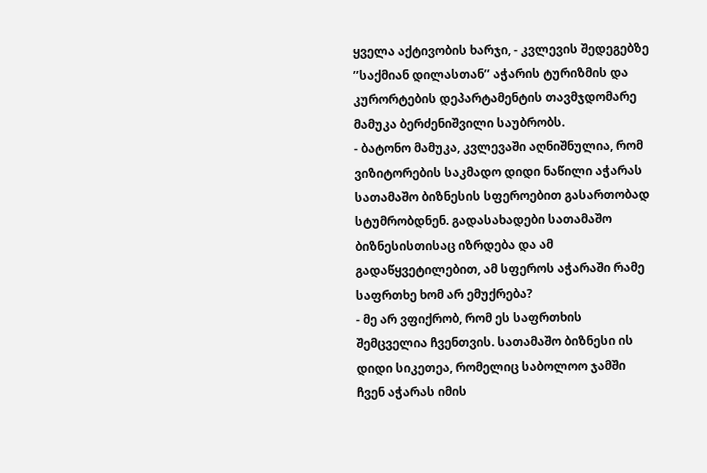ყველა აქტივობის ხარჯი, - კვლევის შედეგებზე ’’საქმიან დილასთან’’ აჭარის ტურიზმის და კურორტების დეპარტამენტის თავმჯდომარე მამუკა ბერძენიშვილი საუბრობს.
- ბატონო მამუკა, კვლევაში აღნიშნულია, რომ ვიზიტორების საკმადო დიდი ნაწილი აჭარას სათამაშო ბიზნესის სფეროებით გასართობად სტუმრობდნენ. გადასახადები სათამაშო ბიზნესისთისაც იზრდება და ამ გადაწყვეტილებით, ამ სფეროს აჭარაში რამე საფრთხე ხომ არ ემუქრება?
- მე არ ვფიქრობ, რომ ეს საფრთხის შემცველია ჩვენთვის. სათამაშო ბიზნესი ის დიდი სიკეთეა, რომელიც საბოლოო ჯამში ჩვენ აჭარას იმის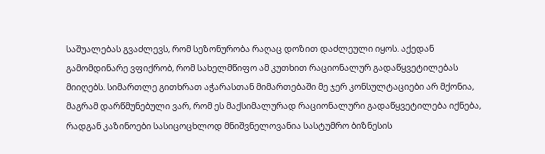საშუალებას გვაძლევს, რომ სეზონურობა რაღაც დოზით დაძლეული იყოს. აქედან გამომდინარე ვფიქრობ, რომ სახელმწიფო ამ კუთხით რაციონალურ გადაწყვეტილებას მიიღებს. სიმართლე გითხრათ აჭარასთან მიმართებაში მე ჯერ კონსულტაციები არ მქონია, მაგრამ დარწმუნებული ვარ, რომ ეს მაქსიმალურად რაციონალური გადაწყვეტილება იქნება, რადგან კაზინოები სასიცოცხლოდ მნიშვნელოვანია სასტუმრო ბიზნესის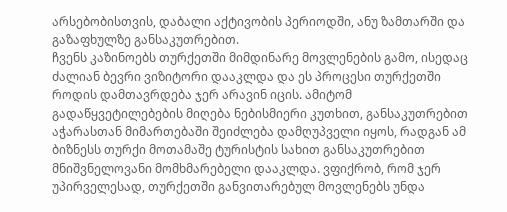არსებობისთვის, დაბალი აქტივობის პერიოდში, ანუ ზამთარში და გაზაფხულზე განსაკუთრებით.
ჩვენს კაზინოებს თურქეთში მიმდინარე მოვლენების გამო, ისედაც ძალიან ბევრი ვიზიტორი დააკლდა და ეს პროცესი თურქეთში როდის დამთავრდება ჯერ არავინ იცის. ამიტომ გადაწყვეტილებების მიღება ნებისმიერი კუთხით, განსაკუთრებით აჭარასთან მიმართებაში შეიძლება დამღუპველი იყოს, რადგან ამ ბიზნესს თურქი მოთამაშე ტურისტის სახით განსაკუთრებით მნიშვნელოვანი მომხმარებელი დააკლდა. ვფიქრობ, რომ ჯერ უპირველესად, თურქეთში განვითარებულ მოვლენებს უნდა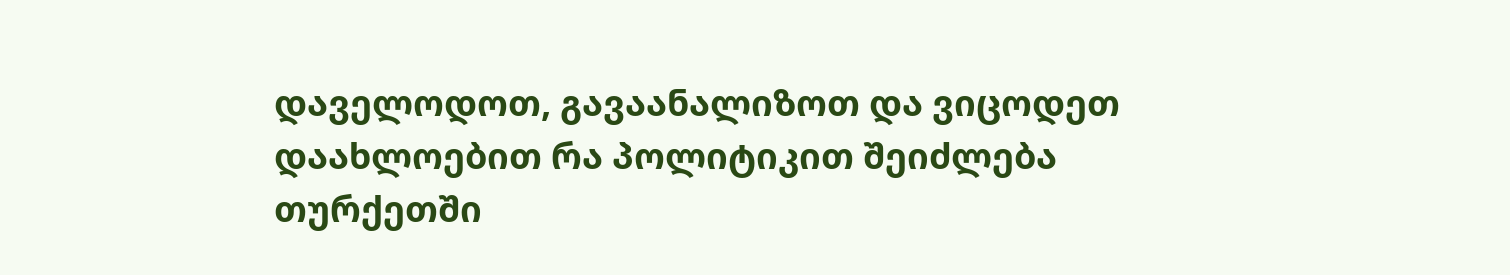დაველოდოთ, გავაანალიზოთ და ვიცოდეთ დაახლოებით რა პოლიტიკით შეიძლება თურქეთში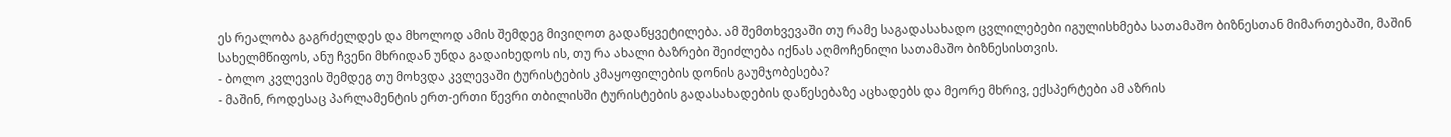ეს რეალობა გაგრძელდეს და მხოლოდ ამის შემდეგ მივიღოთ გადაწყვეტილება. ამ შემთხვევაში თუ რამე საგადასახადო ცვლილებები იგულისხმება სათამაშო ბიზნესთან მიმართებაში, მაშინ სახელმწიფოს, ანუ ჩვენი მხრიდან უნდა გადაიხედოს ის, თუ რა ახალი ბაზრები შეიძლება იქნას აღმოჩენილი სათამაშო ბიზნესისთვის.
- ბოლო კვლევის შემდეგ თუ მოხვდა კვლევაში ტურისტების კმაყოფილების დონის გაუმჯობესება?
- მაშინ, როდესაც პარლამენტის ერთ-ერთი წევრი თბილისში ტურისტების გადასახადების დაწესებაზე აცხადებს და მეორე მხრივ, ექსპერტები ამ აზრის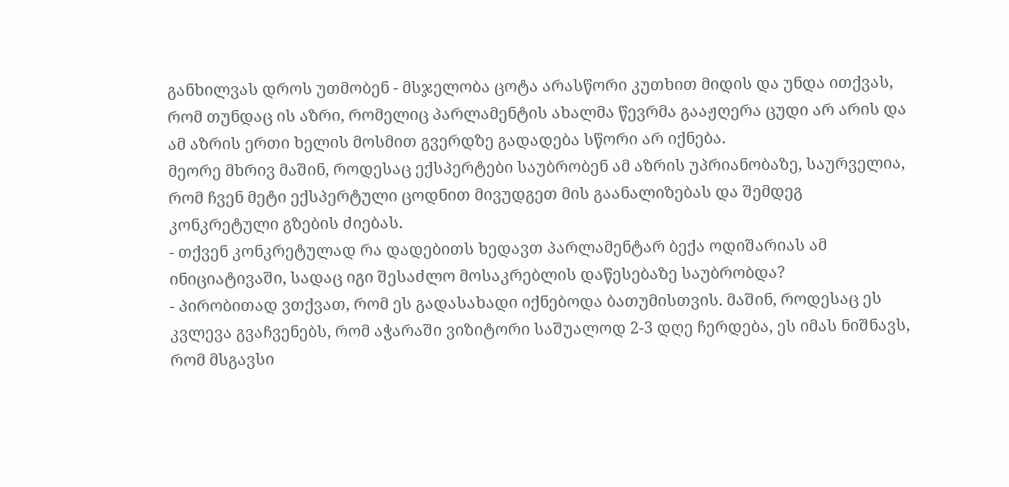განხილვას დროს უთმობენ - მსჯელობა ცოტა არასწორი კუთხით მიდის და უნდა ითქვას, რომ თუნდაც ის აზრი, რომელიც პარლამენტის ახალმა წევრმა გააჟღერა ცუდი არ არის და ამ აზრის ერთი ხელის მოსმით გვერდზე გადადება სწორი არ იქნება.
მეორე მხრივ მაშინ, როდესაც ექსპერტები საუბრობენ ამ აზრის უპრიანობაზე, საურველია, რომ ჩვენ მეტი ექსპერტული ცოდნით მივუდგეთ მის გაანალიზებას და შემდეგ კონკრეტული გზების ძიებას.
- თქვენ კონკრეტულად რა დადებითს ხედავთ პარლამენტარ ბექა ოდიშარიას ამ ინიციატივაში, სადაც იგი შესაძლო მოსაკრებლის დაწესებაზე საუბრობდა?
- პირობითად ვთქვათ, რომ ეს გადასახადი იქნებოდა ბათუმისთვის. მაშინ, როდესაც ეს კვლევა გვაჩვენებს, რომ აჭარაში ვიზიტორი საშუალოდ 2-3 დღე ჩერდება, ეს იმას ნიშნავს, რომ მსგავსი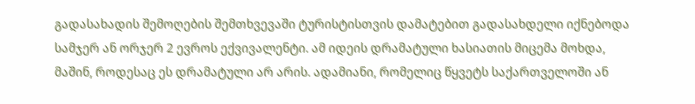გადასახადის შემოღების შემთხვევაში ტურისტისთვის დამატებით გადასახდელი იქნებოდა სამჯერ ან ორჯერ 2 ევროს ექვივალენტი. ამ იდეის დრამატული ხასიათის მიცემა მოხდა, მაშინ, როდესაც ეს დრამატული არ არის. ადამიანი, რომელიც წყვეტს საქართველოში ან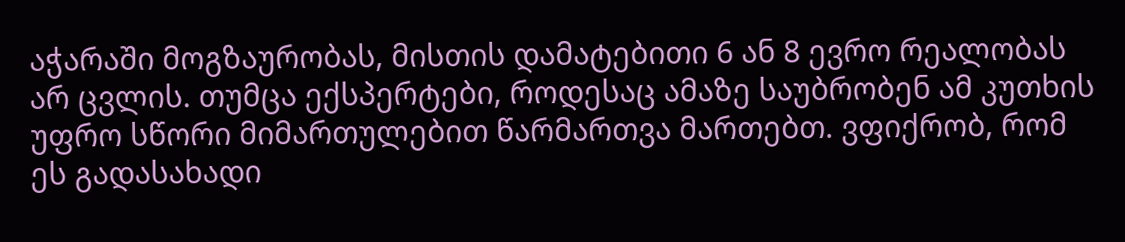აჭარაში მოგზაურობას, მისთის დამატებითი 6 ან 8 ევრო რეალობას არ ცვლის. თუმცა ექსპერტები, როდესაც ამაზე საუბრობენ ამ კუთხის უფრო სწორი მიმართულებით წარმართვა მართებთ. ვფიქრობ, რომ ეს გადასახადი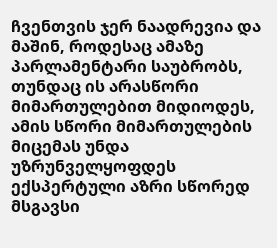ჩვენთვის ჯერ ნაადრევია და მაშინ, როდესაც ამაზე პარლამენტარი საუბრობს, თუნდაც ის არასწორი მიმართულებით მიდიოდეს, ამის სწორი მიმართულების მიცემას უნდა უზრუნველყოფდეს ექსპერტული აზრი სწორედ მსგავსი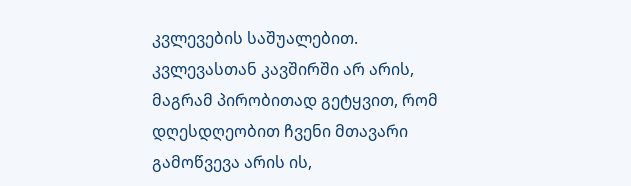კვლევების საშუალებით. კვლევასთან კავშირში არ არის, მაგრამ პირობითად გეტყვით, რომ დღესდღეობით ჩვენი მთავარი გამოწვევა არის ის,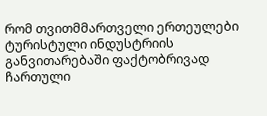რომ თვითმმართველი ერთეულები ტურისტული ინდუსტრიის განვითარებაში ფაქტობრივად ჩართული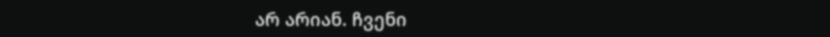არ არიან. ჩვენი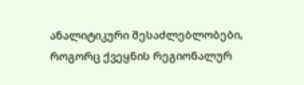ანალიტიკური შესაძლებლობები, როგორც ქვეყნის რეგიონალურ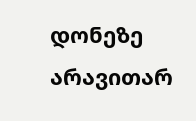დონეზე არავითარ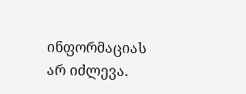ინფორმაციას არ იძლევა.